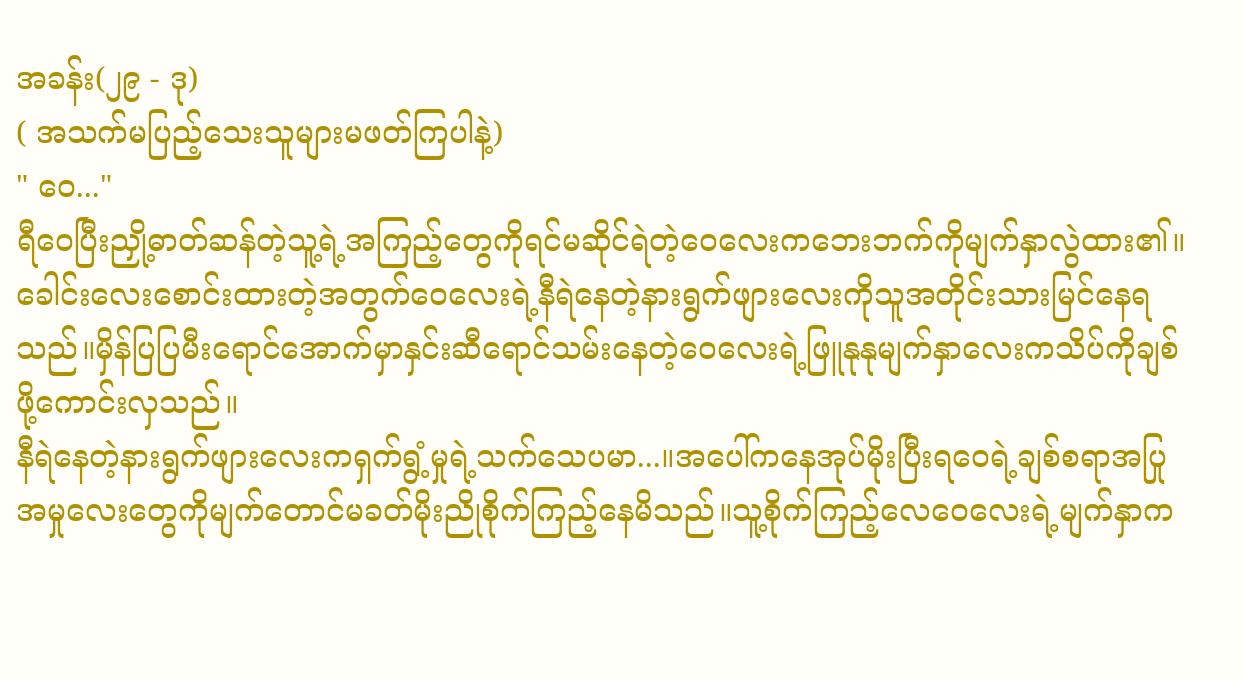အခန်း(၂၉ - ဒု)
( အသက်မပြည့်သေးသူများမဖတ်ကြပါနဲ့)
" ဝေ..."
ရီဝေပြီးညှို့ဓာတ်ဆန်တဲ့သူ့ရဲ့အကြည့်တွေကိုရင်မဆိုင်ရဲတဲ့ဝေလေးကဘေးဘက်ကိုမျက်နှာလွဲထား၏။ခေါင်းလေးစောင်းထားတဲ့အတွက်ဝေလေးရဲ့နီရဲနေတဲ့နားရွက်ဖျားလေးကိုသူအတိုင်းသားမြင်နေရသည်။မှိန်ပြပြမီးရောင်အောက်မှာနှင်းဆီရောင်သမ်းနေတဲ့ဝေလေးရဲ့ဖြူနုနုမျက်နှာလေးကသိပ်ကိုချစ်ဖို့ကောင်းလှသည်။
နီရဲနေတဲ့နားရွက်ဖျားလေးကရှက်ရွံ့မှုရဲ့သက်သေပမာ...။အပေါ်ကနေအုပ်မိုးပြီးရဝေရဲ့ချစ်စရာအပြုအမှုလေးတွေကိုမျက်တောင်မခတ်မိုးညိုစိုက်ကြည့်နေမိသည်။သူ့စိုက်ကြည့်လေဝေလေးရဲ့မျက်နှာက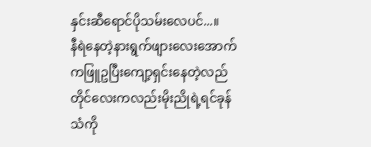နှင်းဆီရောင်ပိုသမ်းလေပင်...။
နီရဲနေတဲ့နားရွက်ဖျားလေးအောက်ကဖြူဥပြီးကျော့ရှင်းနေတဲ့လည်တိုင်လေးကလည်းမိုးညိုရဲ့ရင်ခုန်သံကို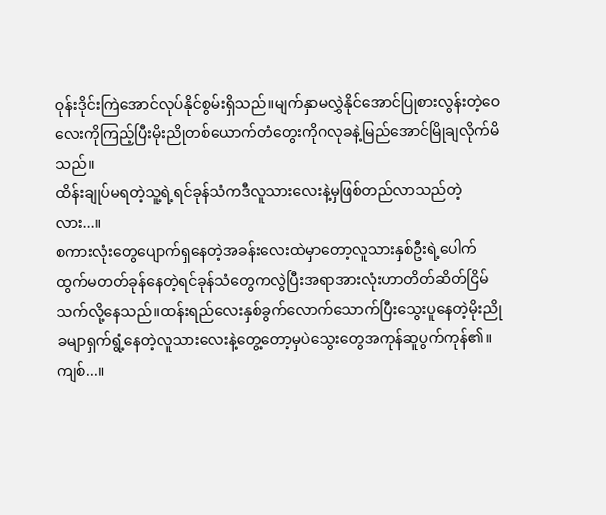ဝုန်းဒိုင်းကြဲအောင်လုပ်နိုင်စွမ်းရှိသည်။မျက်နှာမလွှဲနိုင်အောင်ပြုစားလွန်းတဲ့ဝေလေးကိုကြည့်ပြီးမိုးညိုတစ်ယောက်တံတွေးကိုဂလုခနဲ့မြည်အောင်မြိုချလိုက်မိသည်။
ထိန်းချုပ်မရတဲ့သူ့ရဲ့ရင်ခုန်သံကဒီလူသားလေးနဲ့မှဖြစ်တည်လာသည်တဲ့လား...။
စကားလုံးတွေပျောက်ရှနေတဲ့အခန်းလေးထဲမှာတော့လူသားနှစ်ဦးရဲ့ပေါက်ထွက်မတတ်ခုန်နေတဲ့ရင်ခုန်သံတွေကလွဲပြီးအရာအားလုံးဟာတိတ်ဆိတ်ငြိမ်သက်လို့နေသည်။ထန်းရည်လေးနှစ်ခွက်လောက်သောက်ပြီးသွေးပူနေတဲ့မိုးညိုခမျာရှက်ရွံ့နေတဲ့လူသားလေးနဲ့တွေ့တော့မှပဲသွေးတွေအကုန်ဆူပွက်ကုန်၏။
ကျစ်...။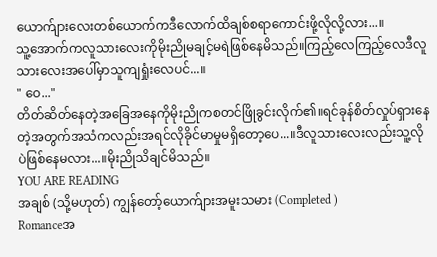ယောက်ျားလေးတစ်ယောက်ကဒီလောက်ထိချစ်စရာကောင်းဖို့လိုလို့လား...။
သူ့အောက်ကလူသားလေးကိုမိုးညိုမချင့်မရဲဖြစ်နေမိသည်။ကြည့်လေကြည့်လေဒီလူသားလေးအပေါ်မှာသူကျရှုံးလေပင်...။
" ဝေ..."
တိတ်ဆိတ်နေတဲ့အခြေအနေကိုမိုးညိုကစတင်ဖြိုခွင်းလိုက်၏။ရင်ခုန်စိတ်လှုပ်ရှားနေတဲ့အတွက်အသံကလည်းအရင်လိုခိုင်မာမှုမရှိတော့ပေ...။ဒီလူသားလေးလည်းသူ့လိုပဲဖြစ်နေမလား...။မိုးညိုသိချင်မိသည်။
YOU ARE READING
အချစ် (သို့မဟုတ်) ကျွန်တော့်ယောက်ျားအမူးသမား (Completed )
Romanceအ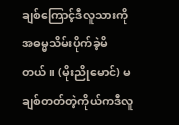ချစ်ကြောင့်ဒီလူသားကိုအဓမ္မသိမ်းပိုက်ခဲ့မိတယ်။ (မိုးညိုမောင်) မချစ်တတ်တဲ့ကိုယ်ကဒီလူ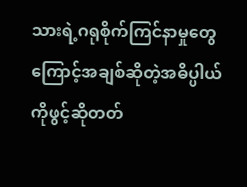သားရဲ့ဂရုစိုက်ကြင်နာမှုတွေကြောင့်အချစ်ဆိုတဲ့အဓိပ္ပါယ်ကိုဖွင့်ဆိုတတ်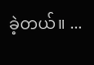ခဲ့တယ်။ ...